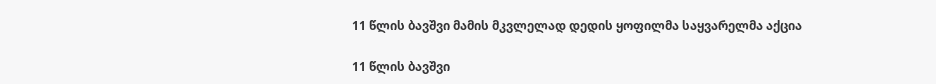11 წლის ბავშვი მამის მკვლელად დედის ყოფილმა საყვარელმა აქცია

11 წლის ბავშვი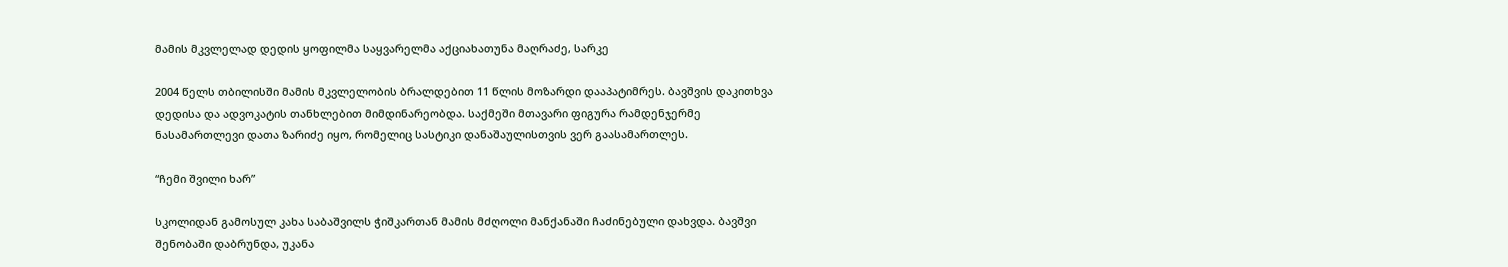მამის მკვლელად დედის ყოფილმა საყვარელმა აქციახათუნა მაღრაძე, სარკე

2004 წელს თბილისში მამის მკვლელობის ბრალდებით 11 წლის მოზარდი დააპატიმრეს. ბავშვის დაკითხვა დედისა და ადვოკატის თანხლებით მიმდინარეობდა. საქმეში მთავარი ფიგურა რამდენჯერმე ნასამართლევი დათა ზარიძე იყო, რომელიც სასტიკი დანაშაულისთვის ვერ გაასამართლეს.

“ჩემი შვილი ხარ”

სკოლიდან გამოსულ კახა საბაშვილს ჭიშკართან მამის მძღოლი მანქანაში ჩაძინებული დახვდა. ბავშვი შენობაში დაბრუნდა, უკანა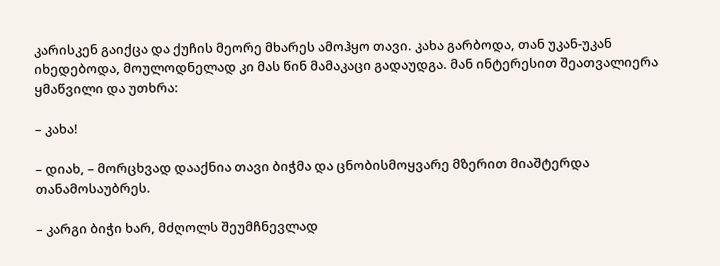კარისკენ გაიქცა და ქუჩის მეორე მხარეს ამოჰყო თავი. კახა გარბოდა, თან უკან-უკან იხედებოდა, მოულოდნელად კი მას წინ მამაკაცი გადაუდგა. მან ინტერესით შეათვალიერა ყმაწვილი და უთხრა:

– კახა!

– დიახ, – მორცხვად დააქნია თავი ბიჭმა და ცნობისმოყვარე მზერით მიაშტერდა თანამოსაუბრეს.

– კარგი ბიჭი ხარ, მძღოლს შეუმჩნევლად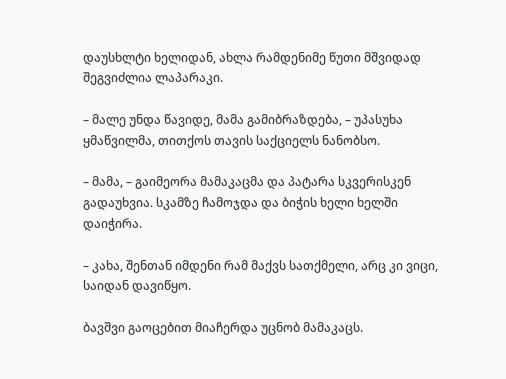დაუსხლტი ხელიდან, ახლა რამდენიმე წუთი მშვიდად შეგვიძლია ლაპარაკი.

– მალე უნდა წავიდე, მამა გამიბრაზდება, – უპასუხა ყმაწვილმა, თითქოს თავის საქციელს ნანობსო.

– მამა, – გაიმეორა მამაკაცმა და პატარა სკვერისკენ გადაუხვია. სკამზე ჩამოჯდა და ბიჭის ხელი ხელში დაიჭირა.

– კახა, შენთან იმდენი რამ მაქვს სათქმელი, არც კი ვიცი, საიდან დავიწყო.

ბავშვი გაოცებით მიაჩერდა უცნობ მამაკაცს.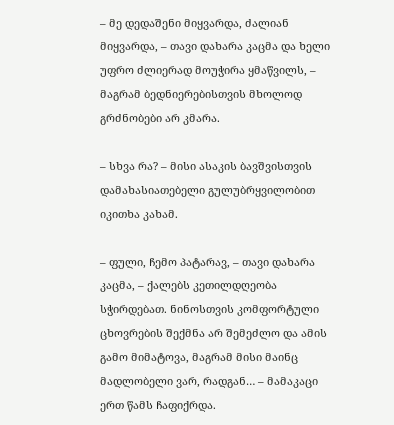– მე დედაშენი მიყვარდა, ძალიან მიყვარდა, – თავი დახარა კაცმა და ხელი უფრო ძლიერად მოუჭირა ყმაწვილს, – მაგრამ ბედნიერებისთვის მხოლოდ გრძნობები არ კმარა.

– სხვა რა? – მისი ასაკის ბავშვისთვის დამახასიათებელი გულუბრყვილობით იკითხა კახამ.

– ფული, ჩემო პატარავ, – თავი დახარა კაცმა, – ქალებს კეთილდღეობა სჭირდებათ. ნინოსთვის კომფორტული ცხოვრების შექმნა არ შემეძლო და ამის გამო მიმატოვა, მაგრამ მისი მაინც მადლობელი ვარ, რადგან… – მამაკაცი ერთ წამს ჩაფიქრდა.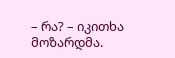– რა? – იკითხა მოზარდმა.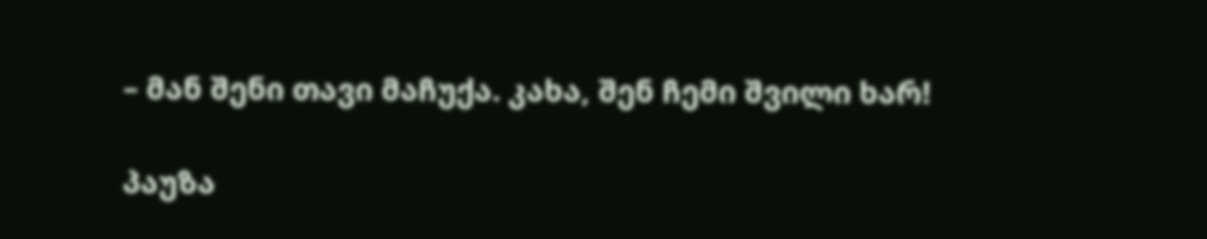– მან შენი თავი მაჩუქა. კახა, შენ ჩემი შვილი ხარ!

პაუზა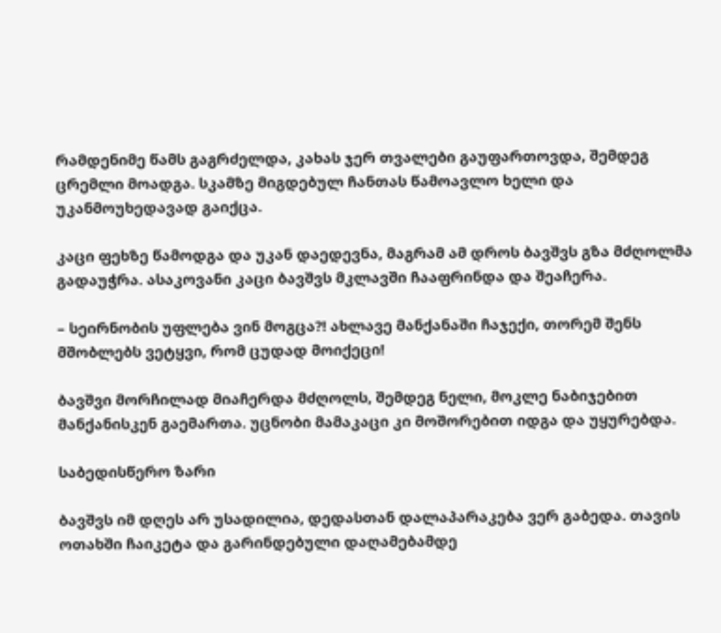რამდენიმე წამს გაგრძელდა, კახას ჯერ თვალები გაუფართოვდა, შემდეგ ცრემლი მოადგა. სკამზე მიგდებულ ჩანთას წამოავლო ხელი და უკანმოუხედავად გაიქცა.

კაცი ფეხზე წამოდგა და უკან დაედევნა, მაგრამ ამ დროს ბავშვს გზა მძღოლმა გადაუჭრა. ასაკოვანი კაცი ბავშვს მკლავში ჩააფრინდა და შეაჩერა.

– სეირნობის უფლება ვინ მოგცა?! ახლავე მანქანაში ჩაჯექი, თორემ შენს მშობლებს ვეტყვი, რომ ცუდად მოიქეცი!

ბავშვი მორჩილად მიაჩერდა მძღოლს, შემდეგ ნელი, მოკლე ნაბიჯებით მანქანისკენ გაემართა. უცნობი მამაკაცი კი მოშორებით იდგა და უყურებდა.

საბედისწერო ზარი

ბავშვს იმ დღეს არ უსადილია, დედასთან დალაპარაკება ვერ გაბედა. თავის ოთახში ჩაიკეტა და გარინდებული დაღამებამდე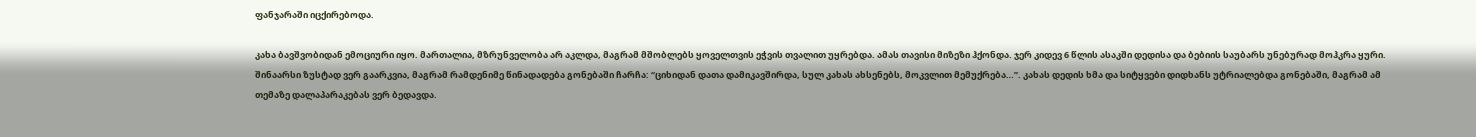ფანჯარაში იცქირებოდა.

კახა ბავშვობიდან ემოციური იყო. მართალია, მზრუნველობა არ აკლდა, მაგრამ მშობლებს ყოველთვის ეჭვის თვალით უყრებდა. ამას თავისი მიზეზი ჰქონდა. ჯერ კიდევ 6 წლის ასაკში დედისა და ბებიის საუბარს უნებურად მოჰკრა ყური. შინაარსი ზუსტად ვერ გაარკვია, მაგრამ რამდენიმე წინადადება გონებაში ჩარჩა: “ციხიდან დათა დამიკავშირდა, სულ კახას ახსენებს, მოკვლით მემუქრება…”. კახას დედის ხმა და სიტყვები დიდხანს უტრიალებდა გონებაში, მაგრამ ამ თემაზე დალაპარაკებას ვერ ბედავდა.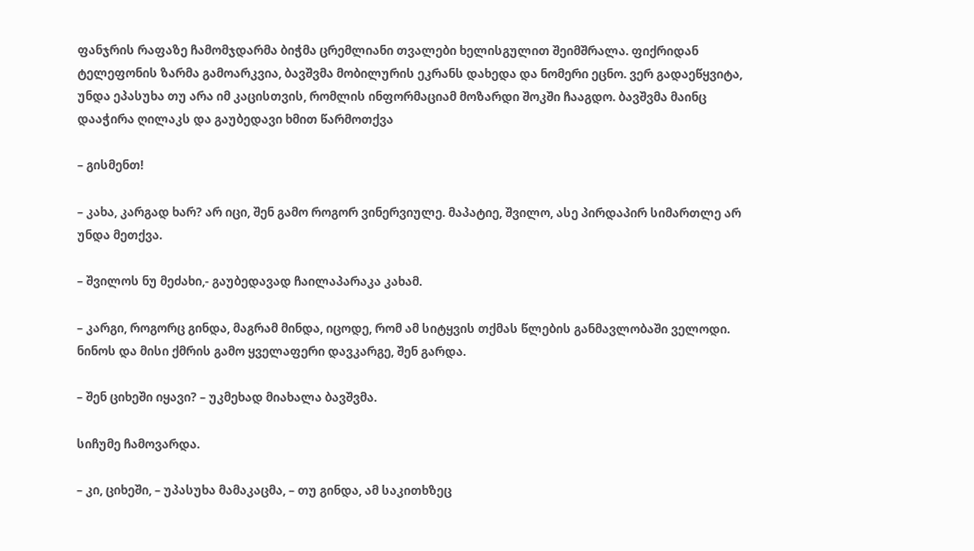ფანჯრის რაფაზე ჩამომჯდარმა ბიჭმა ცრემლიანი თვალები ხელისგულით შეიმშრალა. ფიქრიდან ტელეფონის ზარმა გამოარკვია, ბავშვმა მობილურის ეკრანს დახედა და ნომერი ეცნო. ვერ გადაეწყვიტა, უნდა ეპასუხა თუ არა იმ კაცისთვის, რომლის ინფორმაციამ მოზარდი შოკში ჩააგდო. ბავშვმა მაინც დააჭირა ღილაკს და გაუბედავი ხმით წარმოთქვა

– გისმენთ!

– კახა, კარგად ხარ? არ იცი, შენ გამო როგორ ვინერვიულე. მაპატიე, შვილო, ასე პირდაპირ სიმართლე არ უნდა მეთქვა.

– შვილოს ნუ მეძახი,- გაუბედავად ჩაილაპარაკა კახამ.

– კარგი, როგორც გინდა, მაგრამ მინდა, იცოდე, რომ ამ სიტყვის თქმას წლების განმავლობაში ველოდი. ნინოს და მისი ქმრის გამო ყველაფერი დავკარგე, შენ გარდა.

– შენ ციხეში იყავი? – უკმეხად მიახალა ბავშვმა.

სიჩუმე ჩამოვარდა.

– კი, ციხეში, – უპასუხა მამაკაცმა, – თუ გინდა, ამ საკითხზეც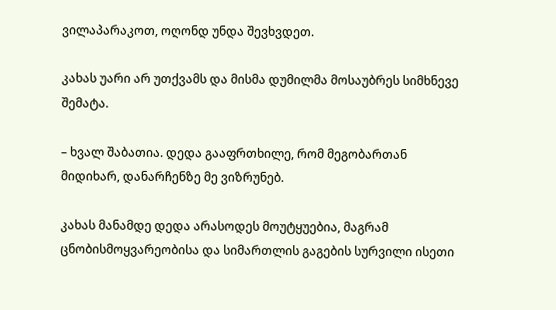ვილაპარაკოთ, ოღონდ უნდა შევხვდეთ.

კახას უარი არ უთქვამს და მისმა დუმილმა მოსაუბრეს სიმხნევე შემატა.

– ხვალ შაბათია. დედა გააფრთხილე, რომ მეგობართან მიდიხარ, დანარჩენზე მე ვიზრუნებ.

კახას მანამდე დედა არასოდეს მოუტყუებია, მაგრამ ცნობისმოყვარეობისა და სიმართლის გაგების სურვილი ისეთი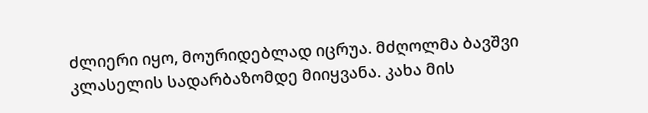ძლიერი იყო, მოურიდებლად იცრუა. მძღოლმა ბავშვი კლასელის სადარბაზომდე მიიყვანა. კახა მის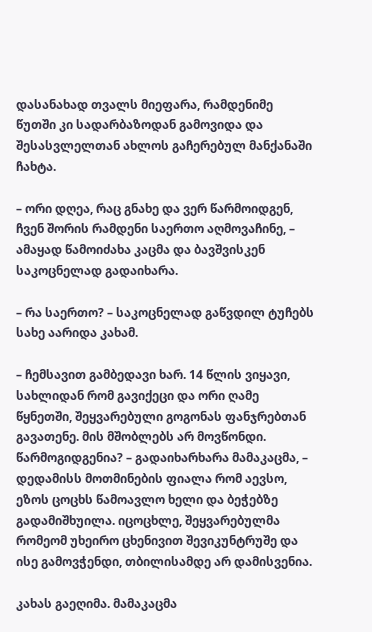დასანახად თვალს მიეფარა, რამდენიმე წუთში კი სადარბაზოდან გამოვიდა და შესასვლელთან ახლოს გაჩერებულ მანქანაში ჩახტა.

– ორი დღეა, რაც გნახე და ვერ წარმოიდგენ, ჩვენ შორის რამდენი საერთო აღმოვაჩინე, – ამაყად წამოიძახა კაცმა და ბავშვისკენ საკოცნელად გადაიხარა.

– რა საერთო? – საკოცნელად გაწვდილ ტუჩებს სახე აარიდა კახამ.

– ჩემსავით გამბედავი ხარ. 14 წლის ვიყავი, სახლიდან რომ გავიქეცი და ორი ღამე წყნეთში, შეყვარებული გოგონას ფანჯრებთან გავათენე. მის მშობლებს არ მოვწონდი. წარმოგიდგენია? – გადაიხარხარა მამაკაცმა, – დედამისს მოთმინების ფიალა რომ აევსო, ეზოს ცოცხს წამოავლო ხელი და ბეჭებზე გადამიშხუილა. იცოცხლე, შეყვარებულმა რომეომ უხეირო ცხენივით შევიკუნტრუშე და ისე გამოვჭენდი, თბილისამდე არ დამისვენია.

კახას გაეღიმა. მამაკაცმა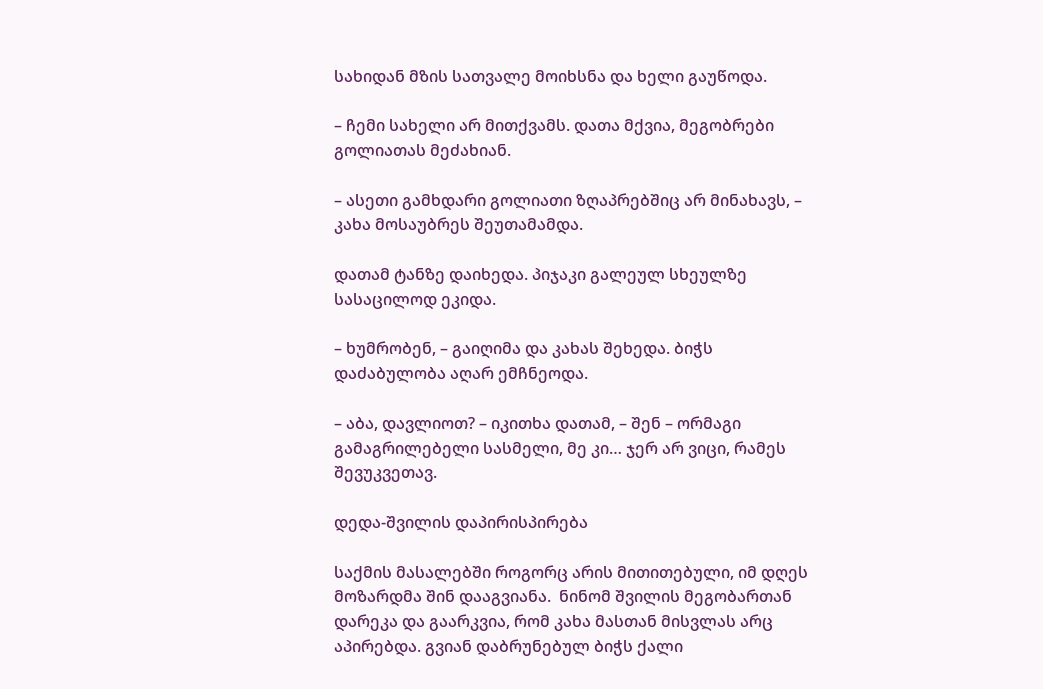სახიდან მზის სათვალე მოიხსნა და ხელი გაუწოდა.

– ჩემი სახელი არ მითქვამს. დათა მქვია, მეგობრები გოლიათას მეძახიან.

– ასეთი გამხდარი გოლიათი ზღაპრებშიც არ მინახავს, – კახა მოსაუბრეს შეუთამამდა.

დათამ ტანზე დაიხედა. პიჯაკი გალეულ სხეულზე სასაცილოდ ეკიდა.

– ხუმრობენ, – გაიღიმა და კახას შეხედა. ბიჭს დაძაბულობა აღარ ემჩნეოდა.

– აბა, დავლიოთ? – იკითხა დათამ, – შენ – ორმაგი გამაგრილებელი სასმელი, მე კი… ჯერ არ ვიცი, რამეს შევუკვეთავ.

დედა-შვილის დაპირისპირება

საქმის მასალებში როგორც არის მითითებული, იმ დღეს მოზარდმა შინ დააგვიანა.  ნინომ შვილის მეგობართან დარეკა და გაარკვია, რომ კახა მასთან მისვლას არც აპირებდა. გვიან დაბრუნებულ ბიჭს ქალი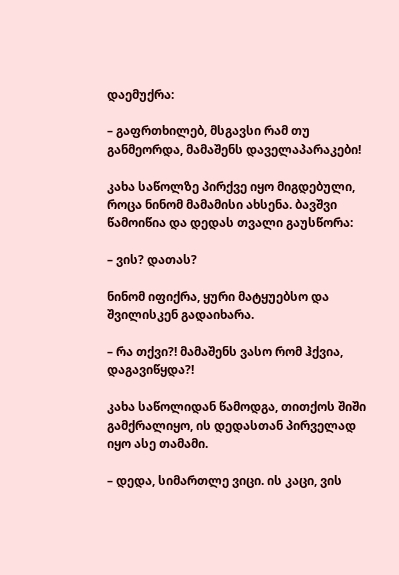დაემუქრა:

– გაფრთხილებ, მსგავსი რამ თუ განმეორდა, მამაშენს დაველაპარაკები!

კახა საწოლზე პირქვე იყო მიგდებული, როცა ნინომ მამამისი ახსენა. ბავშვი წამოიწია და დედას თვალი გაუსწორა:

– ვის? დათას?

ნინომ იფიქრა, ყური მატყუებსო და შვილისკენ გადაიხარა.

– რა თქვი?! მამაშენს ვასო რომ ჰქვია, დაგავიწყდა?!

კახა საწოლიდან წამოდგა, თითქოს შიში გამქრალიყო, ის დედასთან პირველად იყო ასე თამამი.

– დედა, სიმართლე ვიცი. ის კაცი, ვის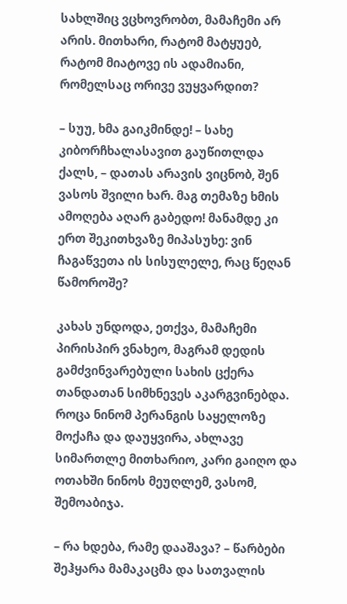სახლშიც ვცხოვრობთ, მამაჩემი არ არის. მითხარი, რატომ მატყუებ, რატომ მიატოვე ის ადამიანი, რომელსაც ორივე ვუყვარდით?

– სუუ, ხმა გაიკმინდე! – სახე კიბორჩხალასავით გაუწითლდა ქალს, – დათას არავის ვიცნობ, შენ ვასოს შვილი ხარ. მაგ თემაზე ხმის ამოღება აღარ გაბედო! მანამდე კი ერთ შეკითხვაზე მიპასუხე: ვინ ჩაგაწვეთა ის სისულელე, რაც წეღან წამოროშე?

კახას უნდოდა, ეთქვა, მამაჩემი პირისპირ ვნახეო, მაგრამ დედის გამძვინვარებული სახის ცქერა თანდათან სიმხნევეს აკარგვინებდა. როცა ნინომ პერანგის საყელოზე მოქაჩა და დაუყვირა, ახლავე სიმართლე მითხარიო, კარი გაიღო და ოთახში ნინოს მეუღლემ, ვასომ, შემოაბიჯა.

– რა ხდება, რამე დააშავა? – წარბები შეჰყარა მამაკაცმა და სათვალის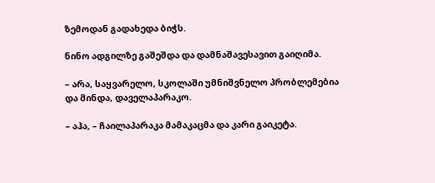ზემოდან გადახედა ბიჭს.

ნინო ადგილზე გაშეშდა და დამნაშავესავით გაიღიმა.

– არა, საყვარელო, სკოლაში უმნიშვნელო პრობლემებია და მინდა, დაველაპარაკო.

– აჰა, – ჩაილაპარაკა მამაკაცმა და კარი გაიკეტა.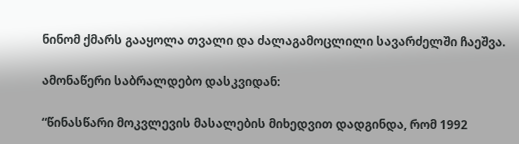ნინომ ქმარს გააყოლა თვალი და ძალაგამოცლილი სავარძელში ჩაეშვა.

ამონაწერი საბრალდებო დასკვიდან:

“წინასწარი მოკვლევის მასალების მიხედვით დადგინდა, რომ 1992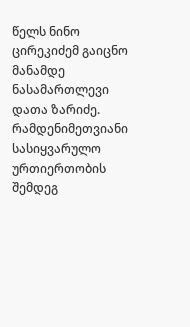წელს ნინო ცირეკიძემ გაიცნო მანამდე ნასამართლევი დათა ზარიძე. რამდენიმეთვიანი სასიყვარულო ურთიერთობის შემდეგ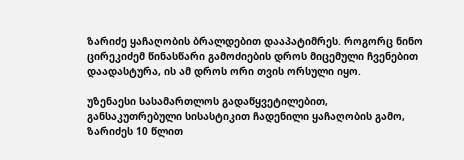ზარიძე ყაჩაღობის ბრალდებით დააპატიმრეს. როგორც ნინო ცირეკიძემ წინასწარი გამოძიების დროს მიცემული ჩვენებით დაადასტურა, ის ამ დროს ორი თვის ორსული იყო.

უზენაესი სასამართლოს გადაწყვეტილებით, განსაკუთრებული სისასტიკით ჩადენილი ყაჩაღობის გამო, ზარიძეს 10 წლით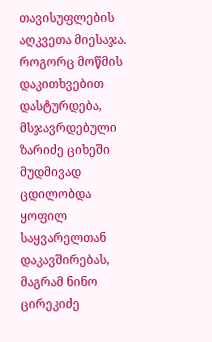თავისუფლების აღკვეთა მიესაჯა. როგორც მოწმის დაკითხვებით დასტურდება, მსჯავრდებული ზარიძე ციხეში მუდმივად ცდილობდა ყოფილ საყვარელთან დაკავშირებას, მაგრამ ნინო ცირეკიძე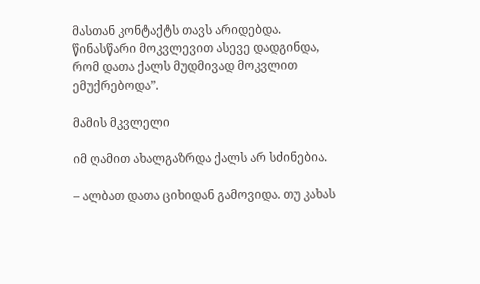მასთან კონტაქტს თავს არიდებდა. წინასწარი მოკვლევით ასევე დადგინდა, რომ დათა ქალს მუდმივად მოკვლით ემუქრებოდა”.

მამის მკვლელი

იმ ღამით ახალგაზრდა ქალს არ სძინებია.

– ალბათ დათა ციხიდან გამოვიდა. თუ კახას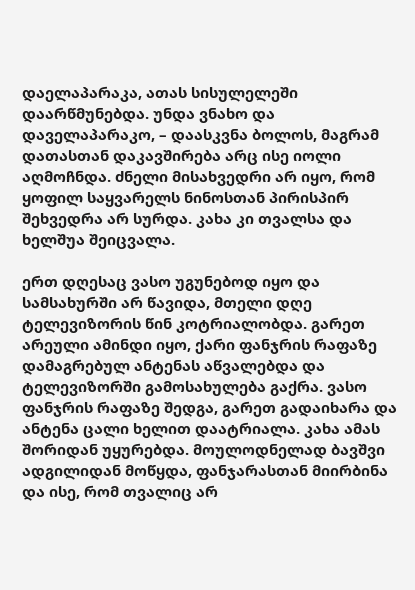დაელაპარაკა, ათას სისულელეში დაარწმუნებდა. უნდა ვნახო და დაველაპარაკო, – დაასკვნა ბოლოს, მაგრამ დათასთან დაკავშირება არც ისე იოლი აღმოჩნდა. ძნელი მისახვედრი არ იყო, რომ ყოფილ საყვარელს ნინოსთან პირისპირ შეხვედრა არ სურდა. კახა კი თვალსა და ხელშუა შეიცვალა.

ერთ დღესაც ვასო უგუნებოდ იყო და სამსახურში არ წავიდა, მთელი დღე ტელევიზორის წინ კოტრიალობდა. გარეთ არეული ამინდი იყო, ქარი ფანჯრის რაფაზე დამაგრებულ ანტენას აწვალებდა და ტელევიზორში გამოსახულება გაქრა. ვასო ფანჯრის რაფაზე შედგა, გარეთ გადაიხარა და ანტენა ცალი ხელით დაატრიალა. კახა ამას შორიდან უყურებდა. მოულოდნელად ბავშვი ადგილიდან მოწყდა, ფანჯარასთან მიირბინა და ისე, რომ თვალიც არ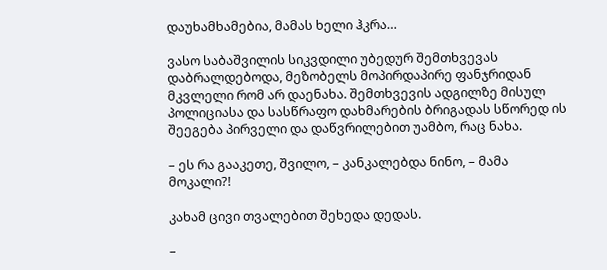დაუხამხამებია, მამას ხელი ჰკრა…

ვასო საბაშვილის სიკვდილი უბედურ შემთხვევას დაბრალდებოდა, მეზობელს მოპირდაპირე ფანჯრიდან მკვლელი რომ არ დაენახა. შემთხვევის ადგილზე მისულ პოლიციასა და სასწრაფო დახმარების ბრიგადას სწორედ ის შეეგება პირველი და დაწვრილებით უამბო, რაც ნახა.

– ეს რა გააკეთე, შვილო, – კანკალებდა ნინო, – მამა მოკალი?!

კახამ ცივი თვალებით შეხედა დედას.

–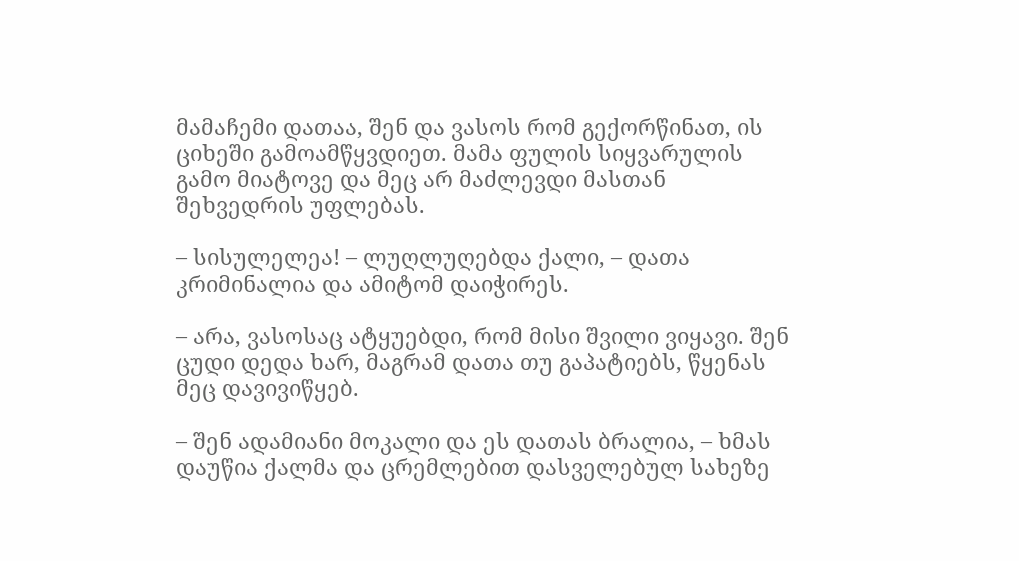მამაჩემი დათაა, შენ და ვასოს რომ გექორწინათ, ის ციხეში გამოამწყვდიეთ. მამა ფულის სიყვარულის გამო მიატოვე და მეც არ მაძლევდი მასთან შეხვედრის უფლებას.

– სისულელეა! – ლუღლუღებდა ქალი, – დათა კრიმინალია და ამიტომ დაიჭირეს.

– არა, ვასოსაც ატყუებდი, რომ მისი შვილი ვიყავი. შენ ცუდი დედა ხარ, მაგრამ დათა თუ გაპატიებს, წყენას მეც დავივიწყებ.

– შენ ადამიანი მოკალი და ეს დათას ბრალია, – ხმას დაუწია ქალმა და ცრემლებით დასველებულ სახეზე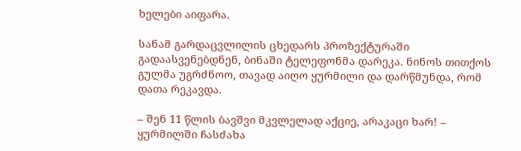ხელები აიფარა.

სანამ გარდაცვლილის ცხედარს პროზექტურაში გადაასვენებდნენ, ბინაში ტელეფონმა დარეკა. ნინოს თითქოს გულმა უგრძნოო, თავად აიღო ყურმილი და დარწმუნდა, რომ დათა რეკავდა.

– შენ 11 წლის ბავშვი მკვლელად აქციე, არაკაცი ხარ! – ყურმილში ჩასძახა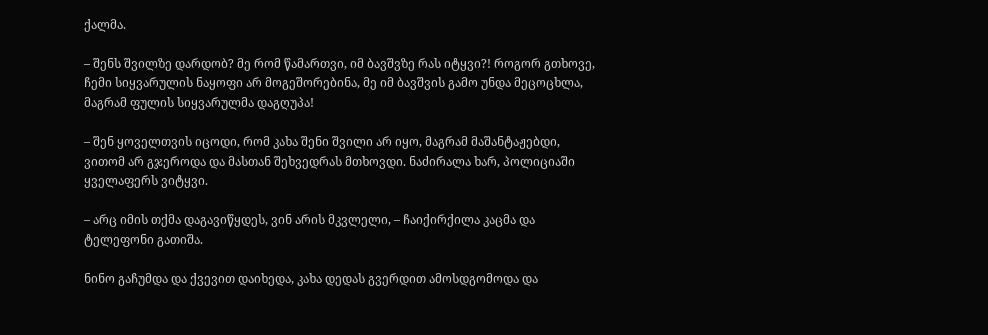ქალმა.

– შენს შვილზე დარდობ? მე რომ წამართვი, იმ ბავშვზე რას იტყვი?! როგორ გთხოვე, ჩემი სიყვარულის ნაყოფი არ მოგეშორებინა, მე იმ ბავშვის გამო უნდა მეცოცხლა, მაგრამ ფულის სიყვარულმა დაგღუპა!

– შენ ყოველთვის იცოდი, რომ კახა შენი შვილი არ იყო, მაგრამ მაშანტაჟებდი, ვითომ არ გჯეროდა და მასთან შეხვედრას მთხოვდი. ნაძირალა ხარ, პოლიციაში ყველაფერს ვიტყვი.

– არც იმის თქმა დაგავიწყდეს, ვინ არის მკვლელი, – ჩაიქირქილა კაცმა და ტელეფონი გათიშა.

ნინო გაჩუმდა და ქვევით დაიხედა, კახა დედას გვერდით ამოსდგომოდა და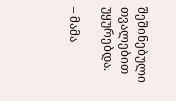შეშინებული თვალებით უყურებდა.

– მამა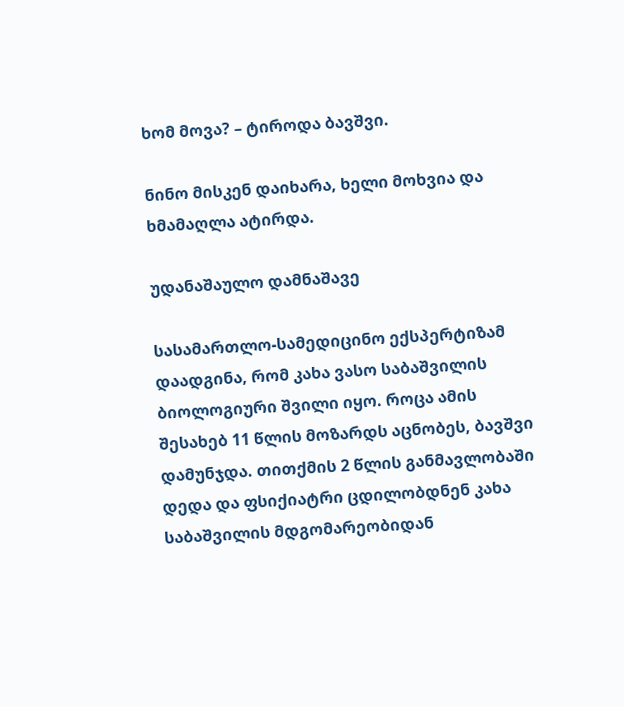ხომ მოვა? – ტიროდა ბავშვი.

ნინო მისკენ დაიხარა, ხელი მოხვია და ხმამაღლა ატირდა.

უდანაშაულო დამნაშავე

სასამართლო-სამედიცინო ექსპერტიზამ დაადგინა, რომ კახა ვასო საბაშვილის ბიოლოგიური შვილი იყო. როცა ამის შესახებ 11 წლის მოზარდს აცნობეს, ბავშვი დამუნჯდა. თითქმის 2 წლის განმავლობაში დედა და ფსიქიატრი ცდილობდნენ კახა საბაშვილის მდგომარეობიდან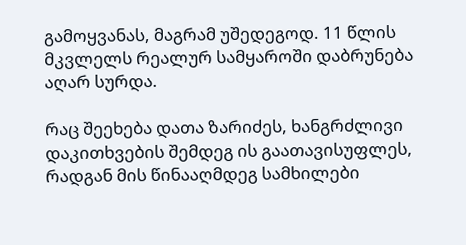გამოყვანას, მაგრამ უშედეგოდ. 11 წლის მკვლელს რეალურ სამყაროში დაბრუნება აღარ სურდა.

რაც შეეხება დათა ზარიძეს, ხანგრძლივი დაკითხვების შემდეგ ის გაათავისუფლეს, რადგან მის წინააღმდეგ სამხილები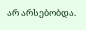არ არსებობდა.